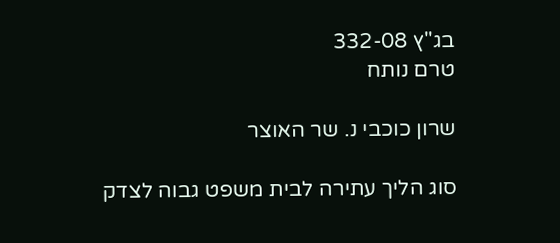בג"ץ 332-08
טרם נותח

שרון כוכבי נ. שר האוצר

סוג הליך עתירה לבית משפט גבוה לצדק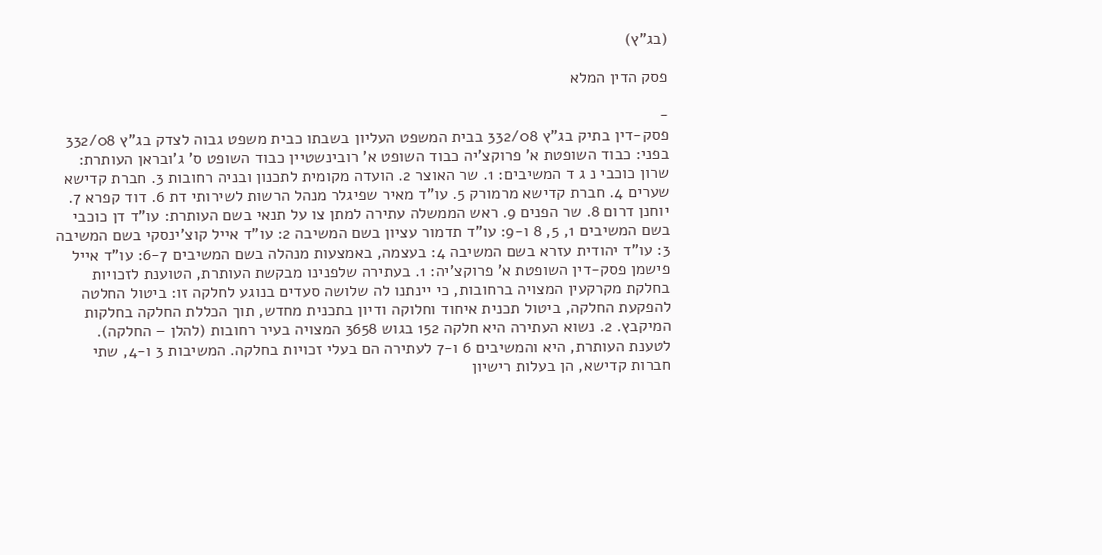(בג"ץ)

פסק הדין המלא

-
פסק-דין בתיק בג"ץ 332/08 בבית המשפט העליון בשבתו כבית משפט גבוה לצדק בג"ץ 332/08 בפני: כבוד השופטת א' פרוקצ'יה כבוד השופט א' רובינשטיין כבוד השופט ס' ג'ובראן העותרת: שרון כוכבי נ ג ד המשיבים: 1. שר האוצר 2. הועדה מקומית לתכנון ובניה רחובות 3. חברת קדישא שערים 4. חברת קדישא מרמורק 5. עו"ד מאיר שפיגלר מנהל הרשות לשירותי דת 6. דוד קפרא 7. יוחנן דרום 8. שר הפנים 9. ראש הממשלה עתירה למתן צו על תנאי בשם העותרת: עו"ד דן כוכבי בשם המשיבים 1, 5, 8 ו-9: עו"ד תדמור עציון בשם המשיבה 2: עו"ד אייל קוצ'ינסקי בשם המשיבה 3: עו"ד יהודית עזרא בשם המשיבה 4: בעצמה, באמצעות מנהלה בשם המשיבים 6-7: עו"ד אייל פישמן פסק-דין השופטת א' פרוקצ'יה: 1. בעתירה שלפנינו מבקשת העותרת, הטוענת לזכויות בחלקת מקרקעין המצויה ברחובות, כי יינתנו לה שלושה סעדים בנוגע לחלקה זו: ביטול החלטה להפקעת החלקה, ביטול תכנית איחוד וחלוקה ודיון בתכנית מחדש, תוך הכללת החלקה בחלקות המיקבץ. 2. נשוא העתירה היא חלקה 152 בגוש 3658 המצויה בעיר רחובות (להלן – החלקה). לטענת העותרת, היא והמשיבים 6 ו-7 לעתירה הם בעלי זכויות בחלקה. המשיבות 3 ו-4, שתי חברות קדישא, הן בעלות רישיון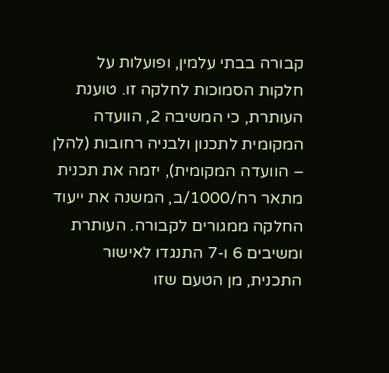קבורה בבתי עלמין, ופועלות על חלקות הסמוכות לחלקה זו. טוענת העותרת, כי המשיבה 2, הוועדה המקומית לתכנון ולבניה רחובות (להלן – הוועדה המקומית), יזמה את תכנית מתאר רח/1000/ב, המשנה את ייעוד החלקה ממגורים לקבורה. העותרת ומשיבים 6 ו-7 התנגדו לאישור התכנית, מן הטעם שזו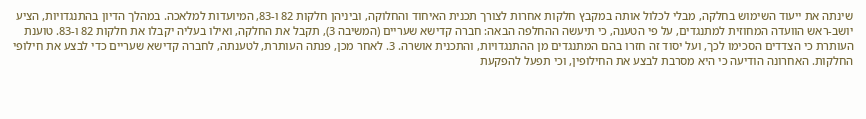שינתה את ייעוד השימוש בחלקה, מבלי לכלול אותה במקבץ חלקות אחרות לצורך תכנית האיחוד והחלוקה, וביניהן חלקות 82 ו-83, המיועדות למלאכה. במהלך הדיון בהתנגדויות, הציע יושב-ראש הוועדה המחוזית למתנגדים, על פי הטענה, כי תיעשה ההחלפה הבאה: חברה קדישא שעריים (המשיבה 3), תקבל את החלקה, ואילו בעליה יקבלו את חלקות 82 ו-83. טוענת העותרת כי הצדדים הסכימו לכך, ועל יסוד זה חזרו בהם המתנגדים מן ההתנגדויות, והתכנית אושרה. 3. לאחר מכן, פנתה העותרת, לטענתה, לחברה קדישא שעריים כדי לבצע את חילופי החלקות. האחרונה הודיעה כי היא מסרבת לבצע את החילופין, וכי תפעל להפקעת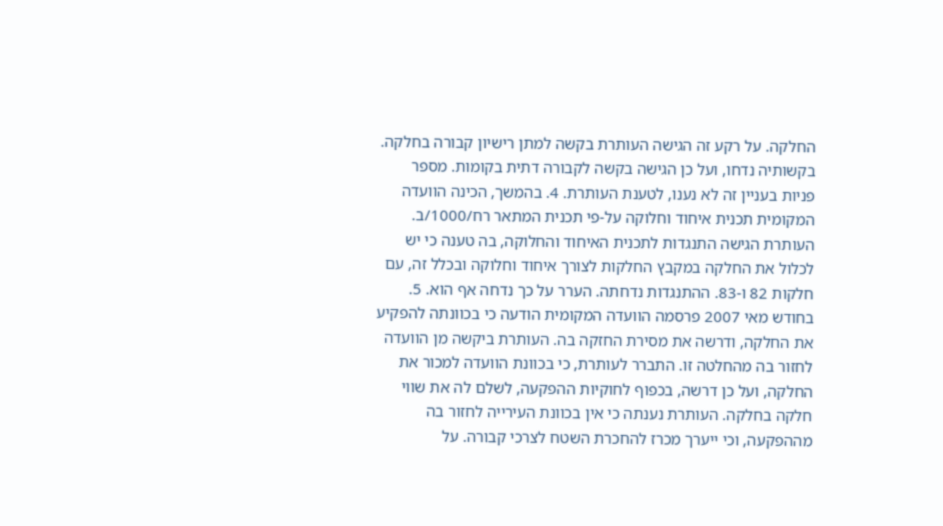החלקה. על רקע זה הגישה העותרת בקשה למתן רישיון קבורה בחלקה. בקשותיה נדחו, ועל כן הגישה בקשה לקבורה דתית בקומות. מספר פניות בעניין זה לא נענו, לטענת העותרת. 4. בהמשך, הכינה הוועדה המקומית תכנית איחוד וחלוקה על-פי תכנית המתאר רח/1000/ב. העותרת הגישה התנגדות לתכנית האיחוד והחלוקה, בה טענה כי יש לכלול את החלקה במקבץ החלקות לצורך איחוד וחלוקה ובכלל זה, עם חלקות 82 ו-83. ההתנגדות נדחתה. הערר על כך נדחה אף הוא. 5. בחודש מאי 2007 פרסמה הוועדה המקומית הודעה כי בכוונתה להפקיע את החלקה, ודרשה את מסירת החזקה בה. העותרת ביקשה מן הוועדה לחזור בה מהחלטה זו. התברר לעותרת, כי בכוונת הוועדה למכור את החלקה, ועל כן דרשה, בכפוף לחוקיות ההפקעה, לשלם לה את שווי חלקה בחלקה. העותרת נענתה כי אין בכוונת העירייה לחזור בה מההפקעה, וכי ייערך מכרז להחכרת השטח לצרכי קבורה. על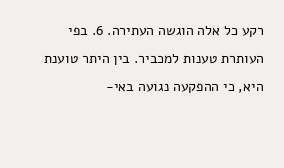רקע כל אלה הוגשה העתירה. 6. בפי העותרת טענות למכביר. בין היתר טוענת היא, כי ההפקעה נגועה באי-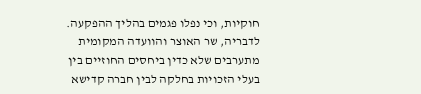חוקיות, וכי נפלו פגמים בהליך ההפקעה. לדבריה, שר האוצר והוועדה המקומית מתערבים שלא כדין ביחסים החוזיים בין בעלי הזכויות בחלקה לבין חברה קדישא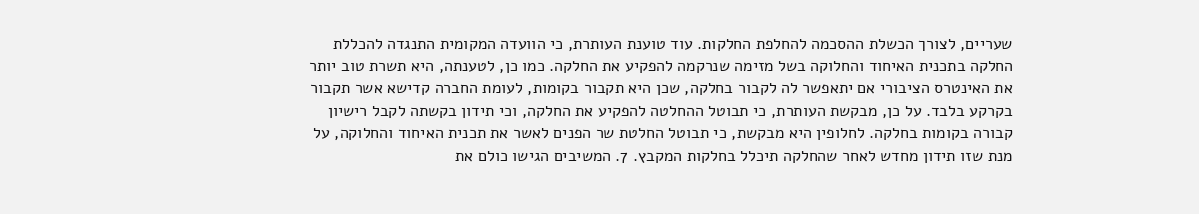שעריים, לצורך הכשלת ההסכמה להחלפת החלקות. עוד טוענת העותרת, כי הוועדה המקומית התנגדה להכללת החלקה בתכנית האיחוד והחלוקה בשל מזימה שנרקמה להפקיע את החלקה. כמו כן, לטענתה, היא תשרת טוב יותר את האינטרס הציבורי אם יתאפשר לה לקבור בחלקה, שכן היא תקבור בקומות, לעומת החברה קדישא אשר תקבור בקרקע בלבד. על כן, מבקשת העותרת, כי תבוטל ההחלטה להפקיע את החלקה, וכי תידון בקשתה לקבל רישיון קבורה בקומות בחלקה. לחלופין היא מבקשת, כי תבוטל החלטת שר הפנים לאשר את תכנית האיחוד והחלוקה, על מנת שזו תידון מחדש לאחר שהחלקה תיכלל בחלקות המקבץ. 7. המשיבים הגישו כולם את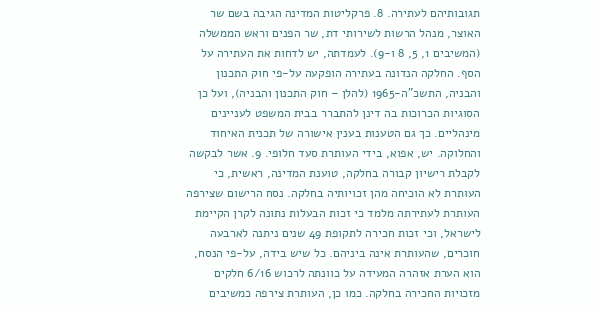תגובותיהם לעתירה. 8. פרקליטות המדינה הגיבה בשם שר האוצר, מנהל הרשות לשירותי דת, שר הפנים וראש הממשלה (המשיבים 1, 5, 8 ו-9). לעמדתה, יש לדחות את העתירה על הסף. החלקה הנדונה בעתירה הופקעה על-פי חוק התכנון והבניה, התשכ"ה-1965 (להלן – חוק התכנון והבניה), ועל כן הסוגיות הכרוכות בה דינן להתברר בבית המשפט לעניינים מינהליים. כך גם הטענות בענין אישורה של תכנית האיחוד והחלוקה. יש, אפוא, בידי העותרת סעד חלופי. 9. אשר לבקשה לקבלת רישיון קבורה בחלקה, טוענת המדינה, ראשית, כי העותרת לא הוכיחה מהן זכויותיה בחלקה. נסח הרישום שצירפה העותרת לעתירתה מלמד כי זכות הבעלות נתונה לקרן הקיימת לישראל, וכי זכות חכירה לתקופת 49 שנים ניתנה לארבעה חוכרים, שהעותרת אינה ביניהם. כל שיש בידה, על-פי הנסח, הוא הערת אזהרה המעידה על כוונתה לרכוש 6/16 חלקים מזכויות החכירה בחלקה. כמו כן, העותרת צירפה כמשיבים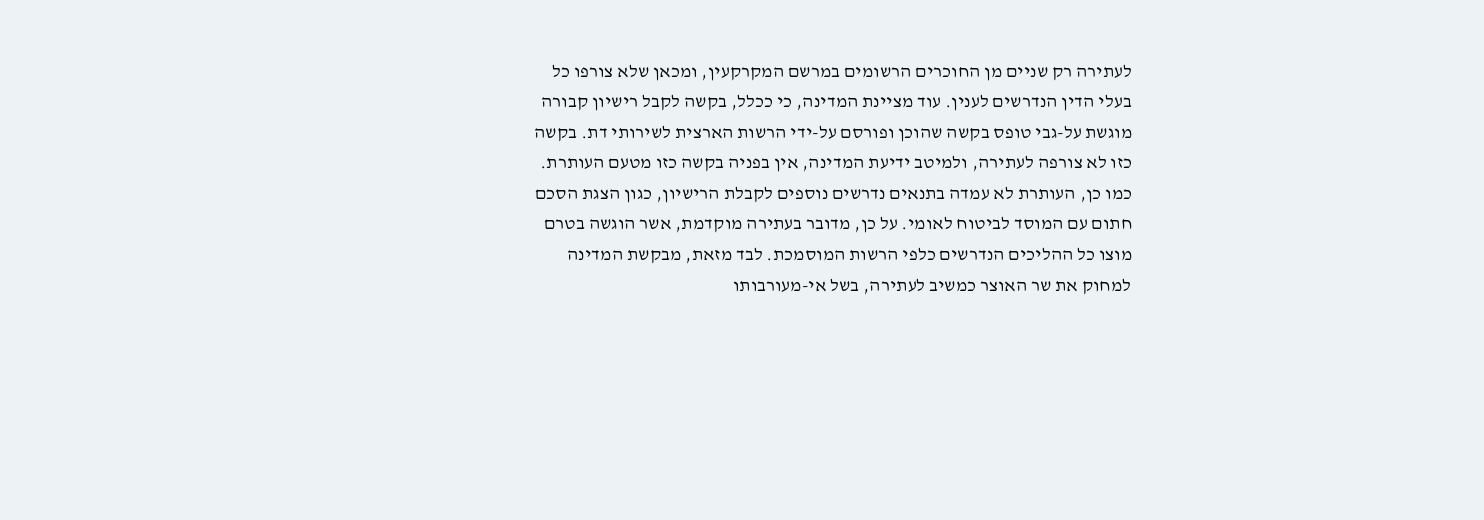לעתירה רק שניים מן החוכרים הרשומים במרשם המקרקעין, ומכאן שלא צורפו כל בעלי הדין הנדרשים לענין. עוד מציינת המדינה, כי ככלל, בקשה לקבל רישיון קבורה מוגשת על-גבי טופס בקשה שהוכן ופורסם על-ידי הרשות הארצית לשירותי דת. בקשה כזו לא צורפה לעתירה, ולמיטב ידיעת המדינה, אין בפניה בקשה כזו מטעם העותרת. כמו כן, העותרת לא עמדה בתנאים נדרשים נוספים לקבלת הרישיון, כגון הצגת הסכם חתום עם המוסד לביטוח לאומי. על כן, מדובר בעתירה מוקדמת, אשר הוגשה בטרם מוצו כל ההליכים הנדרשים כלפי הרשות המוסמכת. לבד מזאת, מבקשת המדינה למחוק את שר האוצר כמשיב לעתירה, בשל אי-מעורבותו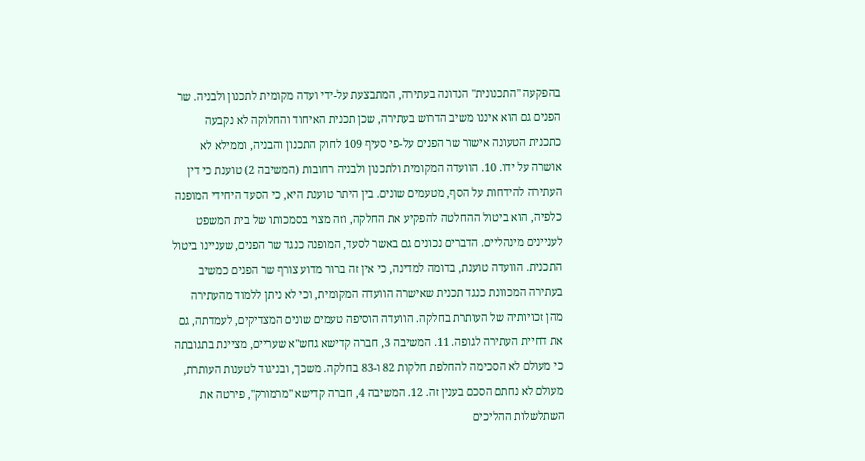בהפקעה "התכנונית" הנדונה בעתירה, המתבצעת על-ידי ועדה מקומית לתכנון ולבניה. שר הפנים גם הוא איננו משיב הדרוש בעתירה, שכן תכנית האיחוד והחלוקה לא נקבעה כתכנית הטעונה אישור שר הפנים על-פי סעיף 109 לחוק התכנון והבניה, וממילא לא אושרה על ידו. 10. הוועדה המקומית ולתכנון ולבניה רחובות (המשיבה 2) טוענת כי דין העתירה להידחות על הסף, מטעמים שונים. בין היתר טוענת היא, כי הסעד היחידי המופנה כלפיה, הוא ביטול ההחלטה להפקיע את החלקה, וזה מצוי בסמכותו של בית המשפט לעניינים מינהליים. הדברים נכונים גם באשר לסעד, המופנה כנגד שר הפנים, שעניינו ביטול התכנית. הוועדה טוענת, בדומה למדינה, כי אין זה ברור מדוע צורף שר הפנים כמשיב בעתירה המכוונת כנגד תכנית שאישרה הוועדה המקומית, וכי לא ניתן ללמוד מהעתירה מהן זכויותיה של העותרת בחלקה. הוועדה הוסיפה טעמים שונים המצדיקים, לעמדתה, גם את דחיית העתירה לגופה. 11. המשיבה 3, חברה קדישא גחש"א שעריים, מציינת בתגובתה כי מעולם לא הסכימה להחלפת חלקות 82 ו-83 בחלקה. משכך, ובניגוד לטענות העותרת, מעולם לא נחתם הסכם בענין זה. 12. המשיבה 4, חברה קדישא "מרמורק", פירטה את השתלשלות ההליכים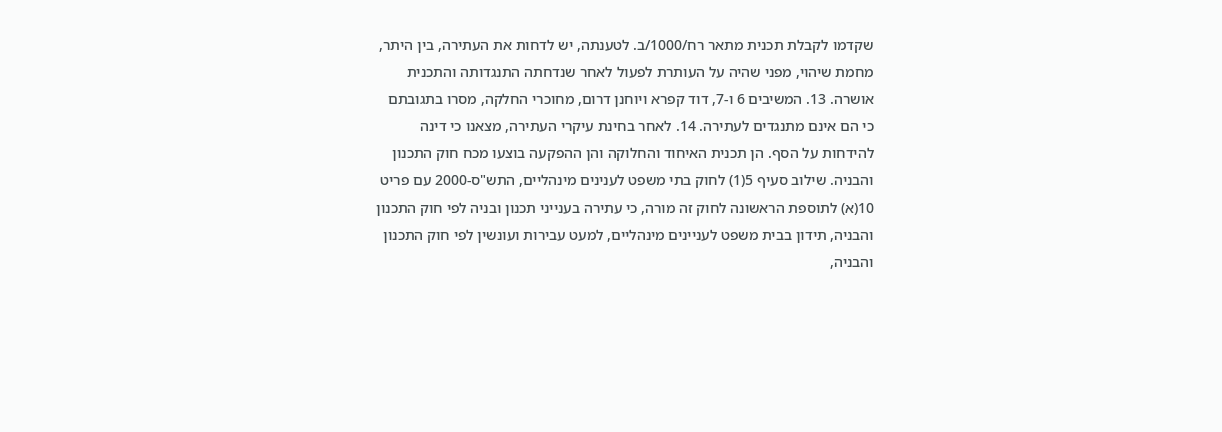שקדמו לקבלת תכנית מתאר רח/1000/ב. לטענתה, יש לדחות את העתירה, בין היתר, מחמת שיהוי, מפני שהיה על העותרת לפעול לאחר שנדחתה התנגדותה והתכנית אושרה. 13. המשיבים 6 ו-7, דוד קפרא ויוחנן דרום, מחוכרי החלקה, מסרו בתגובתם כי הם אינם מתנגדים לעתירה. 14. לאחר בחינת עיקרי העתירה, מצאנו כי דינה להידחות על הסף. הן תכנית האיחוד והחלוקה והן ההפקעה בוצעו מכח חוק התכנון והבניה. שילוב סעיף 5(1) לחוק בתי משפט לענינים מינהליים, התש"ס-2000 עם פריט 10(א) לתוספת הראשונה לחוק זה מורה, כי עתירה בענייני תכנון ובניה לפי חוק התכנון והבניה, תידון בבית משפט לעניינים מינהליים, למעט עבירות ועונשין לפי חוק התכנון והבניה,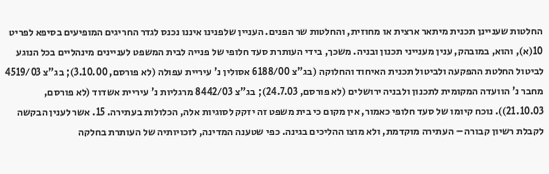החלטות שעניינן תכנית מיתאר ארצית או מחוזית, והחלטות שר הפנים. העניין שלפנינו איננו נכנס לגדר החריגים המופיעים בסיפא לפריט 10(א), והוא, במובהק, ענין מענייני תכנון ובניה. משכך, בידי העותרת סעד חלופי של פנייה לבית המשפט לעניינים מינהליים בכל הנוגע לביטול החלטת ההפקעה ולביטול תכנית האיחוד והחלוקה (בג"צ 6188/00 אסולין נ' עיריית עפולה (לא פורסם, 3.10.00); בג"צ 4519/03 מחבר נ' הוועדה המקומית לתכנון ולבניה ירושלים (לא פורסם, 24.7.03); בג"צ 8442/03 מרגליות נ' עיריית אשדוד (לא פורסם, 21.10.03)). נוכח קיומו של סעד חלופי כאמור, אין מקום כי בית משפט זה יזקק לסוגיות אלה, הכלולות בעתירה. 15. אשר לענין הבקשה לקבלת רשיון קבורה – העתירה מוקדמת, ולא מוצו ההליכים בגינה. כפי שטענה המדינה, לזכויותיה של העותרת בחלקה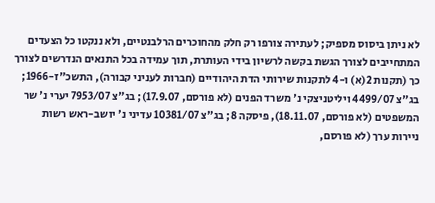לא ניתן ביסוס מספיק; לעתירה צורפו רק חלק מהחוכרים הרלבנטיים, ולא ננקטו כל הצעדים המתחייבים לצורך הגשת בקשה לרשיון בידי העותרת, תוך עמידה בכל התנאים הנדרשים לצורך כך (תקנות 2(א) ו-4 לתקנות שירותי הדת היהודיים (חברות לעניני קבורה), התשכ"ז-1966; בג"צ 4499/07 ויליטניצקי נ' משרד הפנים (לא פורסם, 17.9.07); בג"צ 7953/07 יערי נ' שר המשפטים (לא פורסם, 18.11.07), פיסקה 8; בג"צ 10381/07 עדיני נ' יושב-ראש רשות ניירות ערך (לא פורסם,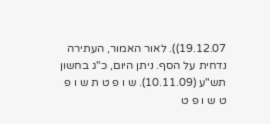19.12.07)). לאור האמור, העתירה נדחית על הסף. ניתן היום, כ"ג בחשון תש"ע (10.11.09). ש ו פ ט ת ש ו פ ט ש ו פ ט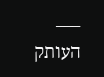___ העותק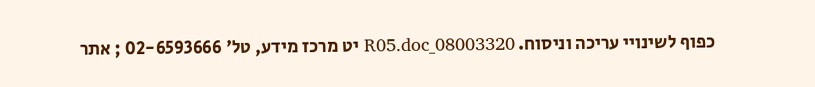כפוף לשינויי עריכה וניסוח. 08003320_R05.doc יט מרכז מידע, טל' 02-6593666 ; אתר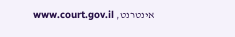אינטרנט, www.court.gov.il